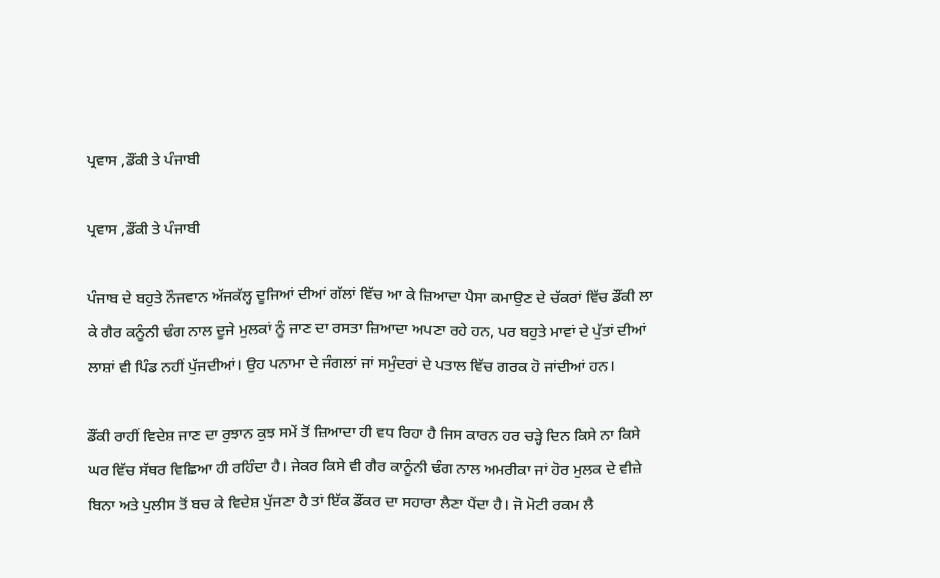ਪ੍ਰਵਾਸ ,ਡੌਂਕੀ ਤੇ ਪੰਜਾਬੀ

ਪ੍ਰਵਾਸ ,ਡੌਂਕੀ ਤੇ ਪੰਜਾਬੀ

ਪੰਜਾਬ ਦੇ ਬਹੁਤੇ ਨੌਜਵਾਨ ਅੱਜਕੱਲ੍ਹ ਦੂਜਿਆਂ ਦੀਆਂ ਗੱਲਾਂ ਵਿੱਚ ਆ ਕੇ ਜ਼ਿਆਦਾ ਪੈਸਾ ਕਮਾਉਣ ਦੇ ਚੱਕਰਾਂ ਵਿੱਚ ਡੌਂਕੀ ਲਾ ਕੇ ਗੈਰ ਕਨੂੰਨੀ ਢੰਗ ਨਾਲ ਦੂਜੇ ਮੁਲਕਾਂ ਨੂੰ ਜਾਣ ਦਾ ਰਸਤਾ ਜ਼ਿਆਦਾ ਅਪਣਾ ਰਹੇ ਹਨ, ਪਰ ਬਹੁਤੇ ਮਾਵਾਂ ਦੇ ਪੁੱਤਾਂ ਦੀਆਂ ਲਾਸ਼ਾਂ ਵੀ ਪਿੰਡ ਨਹੀਂ ਪੁੱਜਦੀਆਂ। ਉਹ ਪਨਾਮਾ ਦੇ ਜੰਗਲਾਂ ਜਾਂ ਸਮੁੰਦਰਾਂ ਦੇ ਪਤਾਲ ਵਿੱਚ ਗਰਕ ਹੋ ਜਾਂਦੀਆਂ ਹਨ।

ਡੌਂਕੀ ਰਾਹੀਂ ਵਿਦੇਸ਼ ਜਾਣ ਦਾ ਰੁਝਾਨ ਕੁਝ ਸਮੇਂ ਤੋਂ ਜ਼ਿਆਦਾ ਹੀ ਵਧ ਰਿਹਾ ਹੈ ਜਿਸ ਕਾਰਨ ਹਰ ਚੜ੍ਹੇ ਦਿਨ ਕਿਸੇ ਨਾ ਕਿਸੇ ਘਰ ਵਿੱਚ ਸੱਥਰ ਵਿਛਿਆ ਹੀ ਰਹਿੰਦਾ ਹੈ। ਜੇਕਰ ਕਿਸੇ ਵੀ ਗੈਰ ਕਾਨੂੰਨੀ ਢੰਗ ਨਾਲ ਅਮਰੀਕਾ ਜਾਂ ਹੋਰ ਮੁਲਕ ਦੇ ਵੀਜ਼ੇ ਬਿਨਾ ਅਤੇ ਪੁਲੀਸ ਤੋਂ ਬਚ ਕੇ ਵਿਦੇਸ਼ ਪੁੱਜਣਾ ਹੈ ਤਾਂ ਇੱਕ ਡੌਂਕਰ ਦਾ ਸਹਾਰਾ ਲੈਣਾ ਪੈਂਦਾ ਹੈ। ਜੋ ਮੋਟੀ ਰਕਮ ਲੈ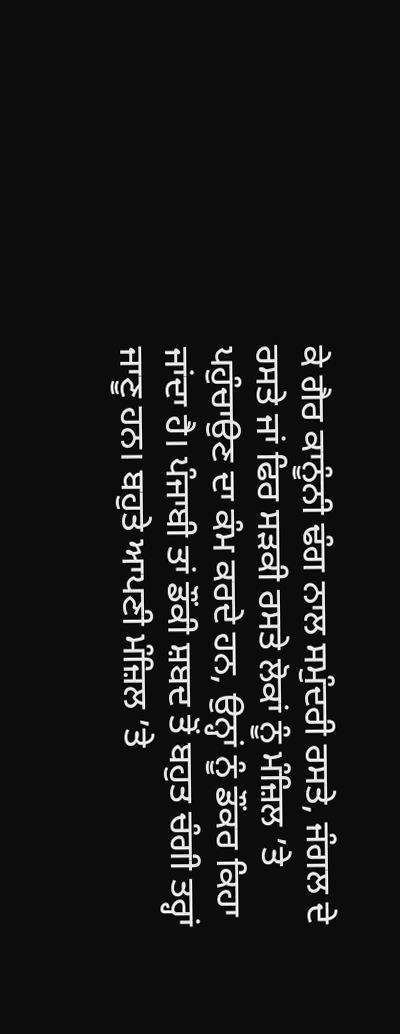ਕੇ ਗੈਰ ਕਾਨੂੰਨੀ ਢੰਗ ਨਾਲ ਸਮੁੰਦਰੀ ਰਸਤੇ, ਜੰਗਲ ਦੇ ਰਸਤੇ ਜਾਂ ਫਿਰ ਸੜਕੀ ਰਸਤੇ ਲੋਕਾਂ ਨੂੰ ਮੰਜ਼ਿਲ ’ਤੇ ਪਹੁੰਚਾਉਣ ਦਾ ਕੰਮ ਕਰਦੇ ਹਨ, ਉਨ੍ਹਾਂ ਨੂੰ ਡੌਂਕਰ ਕਿਹਾ ਜਾਂਦਾ ਹੈ। ਪੰਜਾਬੀ ਤਾਂ ਡੌਂਕੀ ਸ਼ਬਦ ਤੋਂ ਬਹੁਤ ਚੰਗੀ ਤਰ੍ਹਾਂ ਜਾਣੂ ਹਨ। ਬਹੁਤੇ ਆਪਣੀ ਮੰਜ਼ਿਲ ’ਤੇ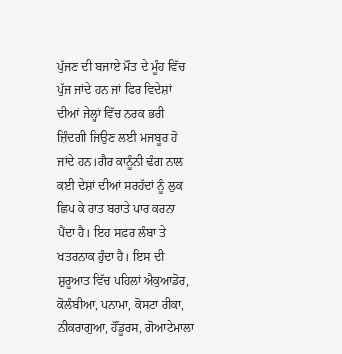ਪੁੱਜਣ ਦੀ ਬਜਾਏ ਮੌਤ ਦੇ ਮੂੰਹ ਵਿੱਚ ਪੁੱਜ ਜਾਂਦੇ ਹਨ ਜਾਂ ਫਿਰ ਵਿਦੇਸ਼ਾਂ ਦੀਆਂ ਜੇਲ੍ਹਾਂ ਵਿੱਚ ਨਰਕ ਭਰੀ ਜ਼ਿੰਦਗੀ ਜਿਉਣ ਲਈ ਮਜਬੂਰ ਹੋ ਜਾਂਦੇ ਹਨ।ਗੈਰ ਕਾਨੂੰਨੀ ਢੰਗ ਨਾਲ ਕਈ ਦੇਸ਼ਾਂ ਦੀਆਂ ਸਰਹੱਦਾਂ ਨੂੰ ਲੁਕ ਛਿਪ ਕੇ ਰਾਤ ਬਰਾਤੇ ਪਾਰ ਕਰਨਾ ਪੈਂਦਾ ਹੈ। ਇਹ ਸਫ਼ਰ ਲੰਬਾ ਤੇ ਖਤਰਨਾਕ ਹੁੰਦਾ ਹੈ। ਇਸ ਦੀ ਸ਼ੁਰੂਆਤ ਵਿੱਚ ਪਹਿਲਾਂ ਐਕੁਆਡੋਰ, ਕੋਲੰਬੀਆ, ਪਨਾਮਾ, ਕੋਸਟਾ ਰੀਕਾ, ਨੀਕਰਾਗੁਆ, ਹੌਂਡੂਰਸ, ਗੋਆਟੇਮਾਲਾ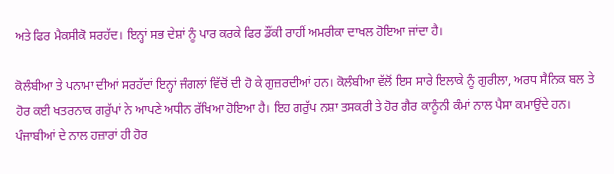ਅਤੇ ਫਿਰ ਮੈਕਸੀਕੋ ਸਰਹੱਦ। ਇਨ੍ਹਾਂ ਸਭ ਦੇਸ਼ਾਂ ਨੂੰ ਪਾਰ ਕਰਕੇ ਫਿਰ ਡੌਂਕੀ ਰਾਹੀਂ ਅਮਰੀਕਾ ਦਾਖਲ ਹੋਇਆ ਜਾਂਦਾ ਹੈ।

ਕੋਲੰਬੀਆ ਤੇ ਪਨਾਮਾ ਦੀਆਂ ਸਰਹੱਦਾਂ ਇਨ੍ਹਾਂ ਜੰਗਲਾਂ ਵਿੱਚੋਂ ਦੀ ਹੋ ਕੇ ਗੁਜ਼ਰਦੀਆਂ ਹਨ। ਕੋਲੰਬੀਆ ਵੱਲੋਂ ਇਸ ਸਾਰੇ ਇਲਾਕੇ ਨੂੰ ਗੁਰੀਲਾ, ਅਰਧ ਸੈਨਿਕ ਬਲ ਤੇ ਹੋਰ ਕਈ ਖਤਰਨਾਕ ਗਰੁੱਪਾਂ ਨੇ ਆਪਣੇ ਅਧੀਨ ਰੱਖਿਆ ਹੋਇਆ ਹੈ। ਇਹ ਗਰੁੱਪ ਨਸ਼ਾ ਤਸਕਰੀ ਤੇ ਹੋਰ ਗੈਰ ਕਾਨੂੰਨੀ ਕੰਮਾਂ ਨਾਲ ਪੈਸਾ ਕਮਾਉਂਦੇ ਹਨ। ਪੰਜਾਬੀਆਂ ਦੇ ਨਾਲ ਹਜ਼ਾਰਾਂ ਹੀ ਹੋਰ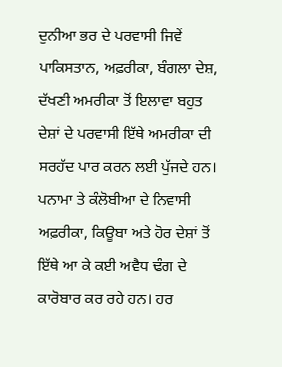ਦੁਨੀਆ ਭਰ ਦੇ ਪਰਵਾਸੀ ਜਿਵੇਂ ਪਾਕਿਸਤਾਨ, ਅਫ਼ਰੀਕਾ, ਬੰਗਲਾ ਦੇਸ਼, ਦੱਖਣੀ ਅਮਰੀਕਾ ਤੋਂ ਇਲਾਵਾ ਬਹੁਤ ਦੇਸ਼ਾਂ ਦੇ ਪਰਵਾਸੀ ਇੱਥੇ ਅਮਰੀਕਾ ਦੀ ਸਰਹੱਦ ਪਾਰ ਕਰਨ ਲਈ ਪੁੱਜਦੇ ਹਨ। ਪਨਾਮਾ ਤੇ ਕੰਲੋਬੀਆ ਦੇ ਨਿਵਾਸੀ ਅਫ਼ਰੀਕਾ, ਕਿਊਬਾ ਅਤੇ ਹੋਰ ਦੇਸ਼ਾਂ ਤੋਂ ਇੱਥੇ ਆ ਕੇ ਕਈ ਅਵੈਧ ਢੰਗ ਦੇ ਕਾਰੋਬਾਰ ਕਰ ਰਹੇ ਹਨ। ਹਰ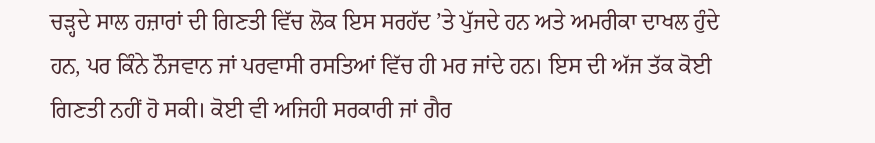ਚੜ੍ਹਦੇ ਸਾਲ ਹਜ਼ਾਰਾਂ ਦੀ ਗਿਣਤੀ ਵਿੱਚ ਲੋਕ ਇਸ ਸਰਹੱਦ ’ਤੇ ਪੁੱਜਦੇ ਹਨ ਅਤੇ ਅਮਰੀਕਾ ਦਾਖਲ ਹੁੰਦੇ ਹਨ, ਪਰ ਕਿੰਨੇ ਨੌਜਵਾਨ ਜਾਂ ਪਰਵਾਸੀ ਰਸਤਿਆਂ ਵਿੱਚ ਹੀ ਮਰ ਜਾਂਦੇ ਹਨ। ਇਸ ਦੀ ਅੱਜ ਤੱਕ ਕੋਈ ਗਿਣਤੀ ਨਹੀਂ ਹੋ ਸਕੀ। ਕੋਈ ਵੀ ਅਜਿਹੀ ਸਰਕਾਰੀ ਜਾਂ ਗੈਰ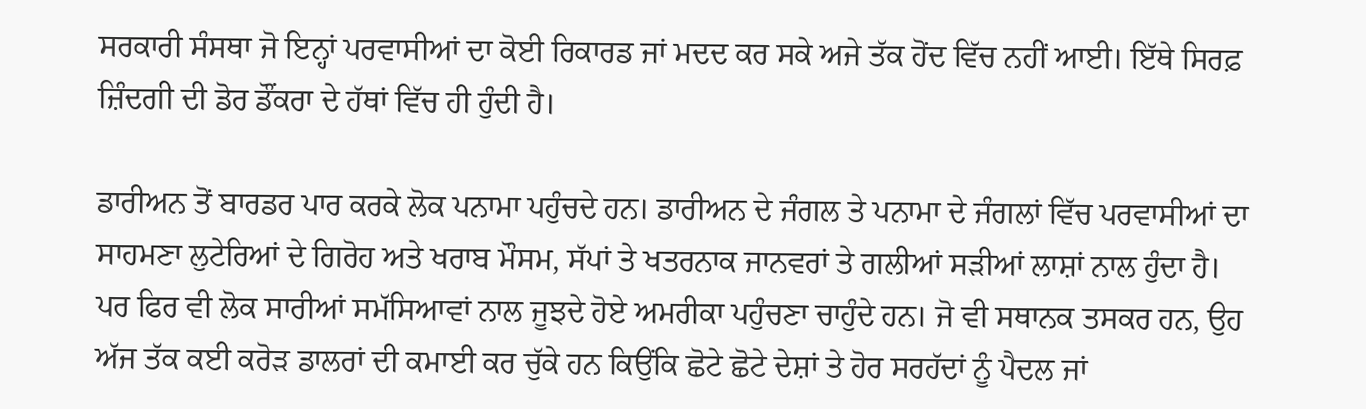ਸਰਕਾਰੀ ਸੰਸਥਾ ਜੋ ਇਨ੍ਹਾਂ ਪਰਵਾਸੀਆਂ ਦਾ ਕੋਈ ਰਿਕਾਰਡ ਜਾਂ ਮਦਦ ਕਰ ਸਕੇ ਅਜੇ ਤੱਕ ਹੋਂਦ ਵਿੱਚ ਨਹੀਂ ਆਈ। ਇੱਥੇ ਸਿਰਫ਼ ਜ਼ਿੰਦਗੀ ਦੀ ਡੋਰ ਡੌਂਕਰਾ ਦੇ ਹੱਥਾਂ ਵਿੱਚ ਹੀ ਹੁੰਦੀ ਹੈ।

ਡਾਰੀਅਨ ਤੋਂ ਬਾਰਡਰ ਪਾਰ ਕਰਕੇ ਲੋਕ ਪਨਾਮਾ ਪਹੁੰਚਦੇ ਹਨ। ਡਾਰੀਅਨ ਦੇ ਜੰਗਲ ਤੇ ਪਨਾਮਾ ਦੇ ਜੰਗਲਾਂ ਵਿੱਚ ਪਰਵਾਸੀਆਂ ਦਾ ਸਾਹਮਣਾ ਲੁਟੇਰਿਆਂ ਦੇ ਗਿਰੋਹ ਅਤੇ ਖਰਾਬ ਮੌਸਮ, ਸੱਪਾਂ ਤੇ ਖਤਰਨਾਕ ਜਾਨਵਰਾਂ ਤੇ ਗਲੀਆਂ ਸੜੀਆਂ ਲਾਸ਼ਾਂ ਨਾਲ ਹੁੰਦਾ ਹੈ। ਪਰ ਫਿਰ ਵੀ ਲੋਕ ਸਾਰੀਆਂ ਸਮੱਸਿਆਵਾਂ ਨਾਲ ਜੂਝਦੇ ਹੋਏ ਅਮਰੀਕਾ ਪਹੁੰਚਣਾ ਚਾਹੁੰਦੇ ਹਨ। ਜੋ ਵੀ ਸਥਾਨਕ ਤਸਕਰ ਹਨ, ਉਹ ਅੱਜ ਤੱਕ ਕਈ ਕਰੋੜ ਡਾਲਰਾਂ ਦੀ ਕਮਾਈ ਕਰ ਚੁੱਕੇ ਹਨ ਕਿਉਂਕਿ ਛੋਟੇ ਛੋਟੇ ਦੇਸ਼ਾਂ ਤੇ ਹੋਰ ਸਰਹੱਦਾਂ ਨੂੰ ਪੈਦਲ ਜਾਂ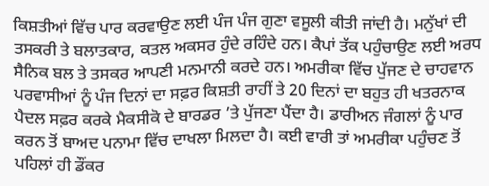ਕਿਸ਼ਤੀਆਂ ਵਿੱਚ ਪਾਰ ਕਰਵਾਉਣ ਲਈ ਪੰਜ ਪੰਜ ਗੁਣਾ ਵਸੂਲੀ ਕੀਤੀ ਜਾਂਦੀ ਹੈ। ਮਨੁੱਖਾਂ ਦੀ ਤਸਕਰੀ ਤੇ ਬਲਾਤਕਾਰ, ਕਤਲ ਅਕਸਰ ਹੁੰਦੇ ਰਹਿੰਦੇ ਹਨ। ਕੈਪਾਂ ਤੱਕ ਪਹੁੰਚਾਉਣ ਲਈ ਅਰਧ ਸੈਨਿਕ ਬਲ ਤੇ ਤਸਕਰ ਆਪਣੀ ਮਨਮਾਨੀ ਕਰਦੇ ਹਨ। ਅਮਰੀਕਾ ਵਿੱਚ ਪੁੱਜਣ ਦੇ ਚਾਹਵਾਨ ਪਰਵਾਸੀਆਂ ਨੂੰ ਪੰਜ ਦਿਨਾਂ ਦਾ ਸਫ਼ਰ ਕਿਸ਼ਤੀ ਰਾਹੀਂ ਤੇ 20 ਦਿਨਾਂ ਦਾ ਬਹੁਤ ਹੀ ਖਤਰਨਾਕ ਪੈਦਲ ਸਫ਼ਰ ਕਰਕੇ ਮੈਕਸੀਕੋ ਦੇ ਬਾਰਡਰ ’ਤੇ ਪੁੱਜਣਾ ਪੈਂਦਾ ਹੈ। ਡਾਰੀਅਨ ਜੰਗਲਾਂ ਨੂੰ ਪਾਰ ਕਰਨ ਤੋਂ ਬਾਅਦ ਪਨਾਮਾ ਵਿੱਚ ਦਾਖਲਾ ਮਿਲਦਾ ਹੈ। ਕਈ ਵਾਰੀ ਤਾਂ ਅਮਰੀਕਾ ਪਹੁੰਚਣ ਤੋਂ ਪਹਿਲਾਂ ਹੀ ਡੌਂਕਰ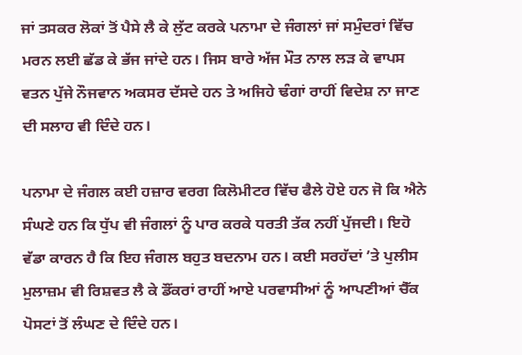ਜਾਂ ਤਸਕਰ ਲੋਕਾਂ ਤੋਂ ਪੈਸੇ ਲੈ ਕੇ ਲੁੱਟ ਕਰਕੇ ਪਨਾਮਾ ਦੇ ਜੰਗਲਾਂ ਜਾਂ ਸਮੁੰਦਰਾਂ ਵਿੱਚ ਮਰਨ ਲਈ ਛੱਡ ਕੇ ਭੱਜ ਜਾਂਦੇ ਹਨ। ਜਿਸ ਬਾਰੇ ਅੱਜ ਮੌਤ ਨਾਲ ਲੜ ਕੇ ਵਾਪਸ ਵਤਨ ਪੁੱਜੇ ਨੌਜਵਾਨ ਅਕਸਰ ਦੱਸਦੇ ਹਨ ਤੇ ਅਜਿਹੇ ਢੰਗਾਂ ਰਾਹੀਂ ਵਿਦੇਸ਼ ਨਾ ਜਾਣ ਦੀ ਸਲਾਹ ਵੀ ਦਿੰਦੇ ਹਨ।

ਪਨਾਮਾ ਦੇ ਜੰਗਲ ਕਈ ਹਜ਼ਾਰ ਵਰਗ ਕਿਲੋਮੀਟਰ ਵਿੱਚ ਫੈਲੇ ਹੋਏ ਹਨ ਜੋ ਕਿ ਐਨੇ ਸੰਘਣੇ ਹਨ ਕਿ ਧੁੱਪ ਵੀ ਜੰਗਲਾਂ ਨੂੰ ਪਾਰ ਕਰਕੇ ਧਰਤੀ ਤੱਕ ਨਹੀਂ ਪੁੱਜਦੀ। ਇਹੋ ਵੱਡਾ ਕਾਰਨ ਹੈ ਕਿ ਇਹ ਜੰਗਲ ਬਹੁਤ ਬਦਨਾਮ ਹਨ। ਕਈ ਸਰਹੱਦਾਂ ’ਤੇ ਪੁਲੀਸ ਮੁਲਾਜ਼ਮ ਵੀ ਰਿਸ਼ਵਤ ਲੈ ਕੇ ਡੌਂਕਰਾਂ ਰਾਹੀਂ ਆਏ ਪਰਵਾਸੀਆਂ ਨੂੰ ਆਪਣੀਆਂ ਚੈੱਕ ਪੋਸਟਾਂ ਤੋਂ ਲੰਘਣ ਦੇ ਦਿੰਦੇ ਹਨ।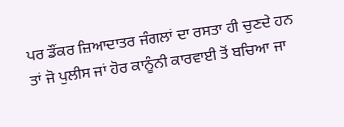ਪਰ ਡੌਂਕਰ ਜ਼ਿਆਦਾਤਰ ਜੰਗਲਾਂ ਦਾ ਰਸਤਾ ਹੀ ਚੁਣਦੇ ਹਨ ਤਾਂ ਜੋ ਪੁਲੀਸ ਜਾਂ ਹੋਰ ਕਾਨੂੰਨੀ ਕਾਰਵਾਈ ਤੋਂ ਬਚਿਆ ਜਾ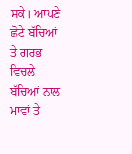ਸਕੇ। ਆਪਣੇ ਛੋਟੇ ਬੱਚਿਆਂ ਤੇ ਗਰਭ ਵਿਚਲੇ ਬੱਚਿਆਂ ਨਾਲ ਮਾਵਾਂ ਤੇ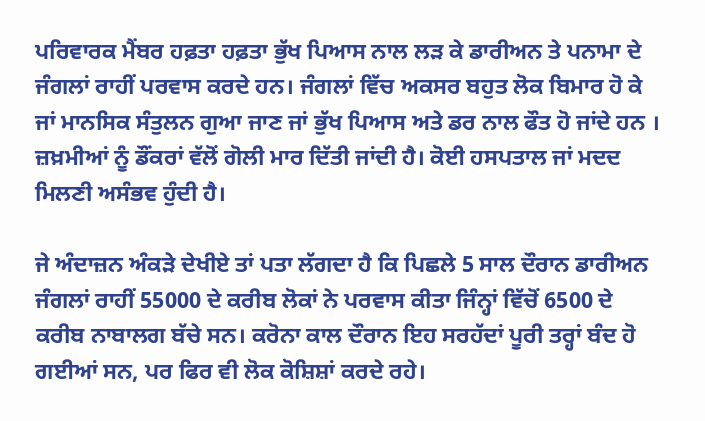ਪਰਿਵਾਰਕ ਮੈਂਬਰ ਹਫ਼ਤਾ ਹਫ਼ਤਾ ਭੁੱਖ ਪਿਆਸ ਨਾਲ ਲੜ ਕੇ ਡਾਰੀਅਨ ਤੇ ਪਨਾਮਾ ਦੇ ਜੰਗਲਾਂ ਰਾਹੀਂ ਪਰਵਾਸ ਕਰਦੇ ਹਨ। ਜੰਗਲਾਂ ਵਿੱਚ ਅਕਸਰ ਬਹੁਤ ਲੋਕ ਬਿਮਾਰ ਹੋ ਕੇ ਜਾਂ ਮਾਨਸਿਕ ਸੰਤੁਲਨ ਗੁਆ ਜਾਣ ਜਾਂ ਭੁੱਖ ਪਿਆਸ ਅਤੇ ਡਰ ਨਾਲ ਫੌਤ ਹੋ ਜਾਂਦੇ ਹਨ । ਜ਼ਖ਼ਮੀਆਂ ਨੂੰ ਡੌਂਕਰਾਂ ਵੱਲੋਂ ਗੋਲੀ ਮਾਰ ਦਿੱਤੀ ਜਾਂਦੀ ਹੈ। ਕੋਈ ਹਸਪਤਾਲ ਜਾਂ ਮਦਦ ਮਿਲਣੀ ਅਸੰਭਵ ਹੁੰਦੀ ਹੈ।

ਜੇ ਅੰਦਾਜ਼ਨ ਅੰਕੜੇ ਦੇਖੀਏ ਤਾਂ ਪਤਾ ਲੱਗਦਾ ਹੈ ਕਿ ਪਿਛਲੇ 5 ਸਾਲ ਦੌਰਾਨ ਡਾਰੀਅਨ ਜੰਗਲਾਂ ਰਾਹੀਂ 55000 ਦੇ ਕਰੀਬ ਲੋਕਾਂ ਨੇ ਪਰਵਾਸ ਕੀਤਾ ਜਿੰਨ੍ਹਾਂ ਵਿੱਚੋਂ 6500 ਦੇ ਕਰੀਬ ਨਾਬਾਲਗ ਬੱਚੇ ਸਨ। ਕਰੋਨਾ ਕਾਲ ਦੌਰਾਨ ਇਹ ਸਰਹੱਦਾਂ ਪੂਰੀ ਤਰ੍ਹਾਂ ਬੰਦ ਹੋ ਗਈਆਂ ਸਨ, ਪਰ ਫਿਰ ਵੀ ਲੋਕ ਕੋਸ਼ਿਸ਼ਾਂ ਕਰਦੇ ਰਹੇ।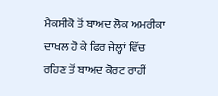ਮੈਕਸੀਕੋ ਤੋਂ ਬਾਅਦ ਲੋਕ ਅਮਰੀਕਾ ਦਾਖਲ ਹੋ ਕੇ ਫਿਰ ਜੇਲ੍ਹਾਂ ਵਿੱਚ ਰਹਿਣ ਤੋਂ ਬਾਅਦ ਕੋਰਟ ਰਾਹੀਂ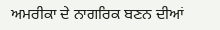ਅਮਰੀਕਾ ਦੇ ਨਾਗਰਿਕ ਬਣਨ ਦੀਆਂ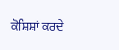ਕੋਸ਼ਿਸ਼ਾਂ ਕਰਦੇ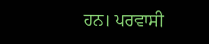ਹਨ। ਪਰਵਾਸੀ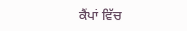ਕੈਂਪਾਂ ਵਿੱਚ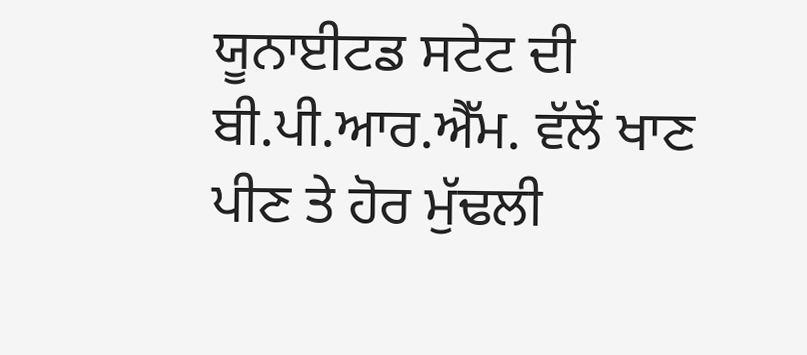ਯੂਨਾਈਟਡ ਸਟੇਟ ਦੀ ਬੀ.ਪੀ.ਆਰ.ਐੱਮ. ਵੱਲੋਂ ਖਾਣ ਪੀਣ ਤੇ ਹੋਰ ਮੁੱਢਲੀ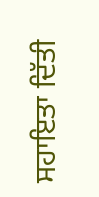ਸਹਾਇਤਾ ਦਿੱਤੀ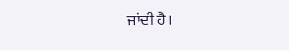ਜਾਂਦੀ ਹੈ।